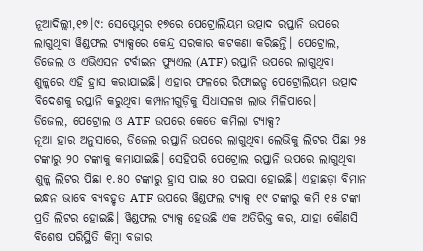ନୂଆଦିଲ୍ଲୀ,୧୭।୯: ସେପ୍ଟେମ୍ବର ୧୭ରେ ପେଟ୍ରୋଲିୟମ ଉତ୍ପାଦ ରପ୍ତାନି ଉପରେ ଲାଗୁଥିବା ୱିଣ୍ଡଫଲ ଟ୍ୟାକ୍ସରେ କେନ୍ଦ୍ର ସରକାର କଟକଣା କରିଛନ୍ତି। ପେଟ୍ରୋଲ, ଡିଜେଲ ଓ ଏଭିଏସନ ଟର୍ବାଇନ ଫ୍ୟୁଏଲ (ATF) ରପ୍ତାନି ଉପରେ ଲାଗୁଥିବା ଶୁଳ୍କରେ ଏହି ହ୍ରାସ କରାଯାଇଛି। ଏହାର ଫଳରେ ରିଫାଇନ୍ଡ ପେଟ୍ରୋଲିୟମ ଉତ୍ପାଦ ବିଦେଶକୁ ରପ୍ତାନି କରୁଥିବା କମ୍ପାନୀଗୁଡ଼ିକୁ ସିଧାସଳଖ ଲାଭ ମିଳିପାରେ।
ଡିଜେଲ, ପେଟ୍ରୋଲ ଓ ATF ଉପରେ କେତେ କମିଲା ଟ୍ୟାକ୍ସ?
ନୂଆ ହାର ଅନୁସାରେ, ଡିଜେଲ ରପ୍ତାନି ଉପରେ ଲାଗୁଥିବା ଲେଭିକୁ ଲିଟର ପିଛା ୨୫ ଟଙ୍କାରୁ ୨୦ ଟଙ୍କାକୁ କମାଯାଇଛି। ସେହିପରି ପେଟ୍ରୋଲ ରପ୍ତାନି ଉପରେ ଲାଗୁଥିବା ଶୁଳ୍କ ଲିଟର ପିଛା ୧.୫୦ ଟଙ୍କାରୁ ହ୍ରାସ ପାଇ ୫୦ ପଇସା ହୋଇଛି। ଏହାଛଡ଼ା ବିମାନ ଇନ୍ଧନ ଭାବେ ବ୍ୟବହୃତ ATF ଉପରେ ୱିଣ୍ଡଫଲ ଟ୍ୟାକ୍ସ ୧୯ ଟଙ୍କାରୁ କମି ୧୫ ଟଙ୍କା ପ୍ରତି ଲିଟର ହୋଇଛି। ୱିଣ୍ଡଫଲ ଟ୍ୟାକ୍ସ ହେଉଛି ଏକ ଅତିରିକ୍ତ କର, ଯାହା କୌଣସି ବିଶେଷ ପରିସ୍ଥିତି କିମ୍ବା ବଜାର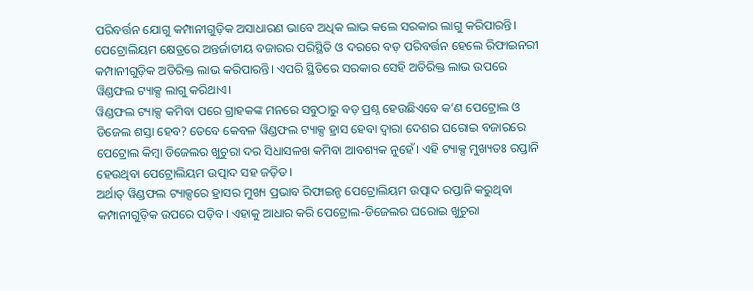ପରିବର୍ତ୍ତନ ଯୋଗୁ କମ୍ପାନୀଗୁଡ଼ିକ ଅସାଧାରଣ ଭାବେ ଅଧିକ ଲାଭ କଲେ ସରକାର ଲାଗୁ କରିପାରନ୍ତି।
ପେଟ୍ରୋଲିୟମ କ୍ଷେତ୍ରରେ ଅନ୍ତର୍ଜାତୀୟ ବଜାରର ପରିସ୍ଥିତି ଓ ଦରରେ ବଡ଼ ପରିବର୍ତ୍ତନ ହେଲେ ରିଫାଇନରୀ କମ୍ପାନୀଗୁଡ଼ିକ ଅତିରିକ୍ତ ଲାଭ କରିପାରନ୍ତି। ଏପରି ସ୍ଥିତିରେ ସରକାର ସେହି ଅତିରିକ୍ତ ଲାଭ ଉପରେ ୱିଣ୍ଡଫଲ ଟ୍ୟାକ୍ସ ଲାଗୁ କରିଥାଏ।
ୱିଣ୍ଡଫଲ ଟ୍ୟାକ୍ସ କମିବା ପରେ ଗ୍ରାହକଙ୍କ ମନରେ ସବୁଠାରୁ ବଡ଼ ପ୍ରଶ୍ନ ହେଉଛିଏବେ କ’ଣ ପେଟ୍ରୋଲ ଓ ଡିଜେଲ ଶସ୍ତା ହେବ? ତେବେ କେବଳ ୱିଣ୍ଡଫଲ ଟ୍ୟାକ୍ସ ହ୍ରାସ ହେବା ଦ୍ୱାରା ଦେଶର ଘରୋଇ ବଜାରରେ ପେଟ୍ରୋଲ କିମ୍ବା ଡିଜେଲର ଖୁଚୁରା ଦର ସିଧାସଳଖ କମିବା ଆବଶ୍ୟକ ନୁହେଁ। ଏହି ଟ୍ୟାକ୍ସ ମୁଖ୍ୟତଃ ରପ୍ତାନି ହେଉଥିବା ପେଟ୍ରୋଲିୟମ ଉତ୍ପାଦ ସହ ଜଡ଼ିତ।
ଅର୍ଥାତ୍ ୱିଣ୍ଡଫଲ ଟ୍ୟାକ୍ସରେ ହ୍ରାସର ମୁଖ୍ୟ ପ୍ରଭାବ ରିଫାଇନ୍ଡ ପେଟ୍ରୋଲିୟମ ଉତ୍ପାଦ ରପ୍ତାନି କରୁଥିବା କମ୍ପାନୀଗୁଡ଼ିକ ଉପରେ ପଡ଼ିବ। ଏହାକୁ ଆଧାର କରି ପେଟ୍ରୋଲ-ଡିଜେଲର ଘରୋଇ ଖୁଚୁରା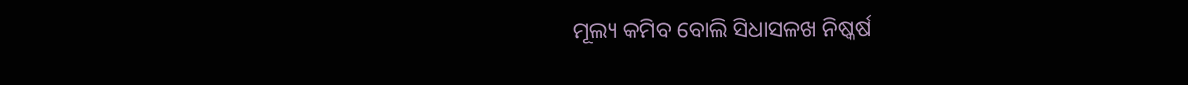ମୂଲ୍ୟ କମିବ ବୋଲି ସିଧାସଳଖ ନିଷ୍କର୍ଷ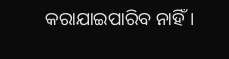କରାଯାଇପାରିବ ନାହିଁ।